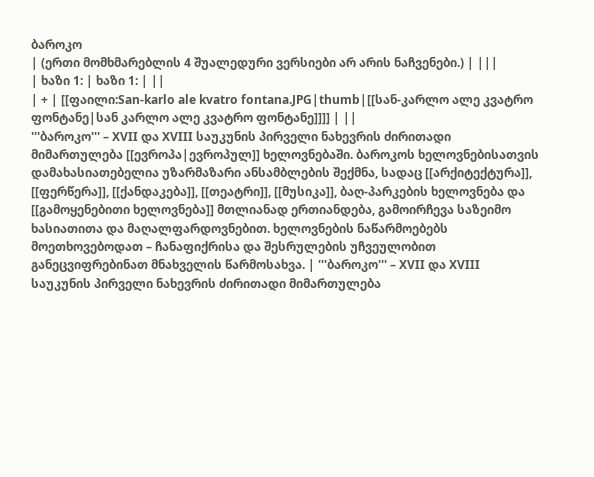ბაროკო
| (ერთი მომხმარებლის 4 შუალედური ვერსიები არ არის ნაჩვენები.) | |||
| ხაზი 1: | ხაზი 1: | ||
| + | [[ფაილი:San-karlo ale kvatro fontana.JPG|thumb|[[სან-კარლო ალე კვატრო ფონტანე|სან კარლო ალე კვატრო ფონტანე]]]] | ||
'''ბაროკო''' – XVII და XVIII საუკუნის პირველი ნახევრის ძირითადი მიმართულება [[ევროპა|ევროპულ]] ხელოვნებაში. ბაროკოს ხელოვნებისათვის დამახასიათებელია უზარმაზარი ანსამბლების შექმნა, სადაც [[არქიტექტურა]], [[ფერწერა]], [[ქანდაკება]], [[თეატრი]], [[მუსიკა]], ბაღ-პარკების ხელოვნება და [[გამოყენებითი ხელოვნება]] მთლიანად ერთიანდება, გამოირჩევა საზეიმო ხასიათითა და მაღალფარდოვნებით. ხელოვნების ნაწარმოებებს მოეთხოვებოდათ – ჩანაფიქრისა და შესრულების უჩვეულობით განეცვიფრებინათ მნახველის წარმოსახვა. | '''ბაროკო''' – XVII და XVIII საუკუნის პირველი ნახევრის ძირითადი მიმართულება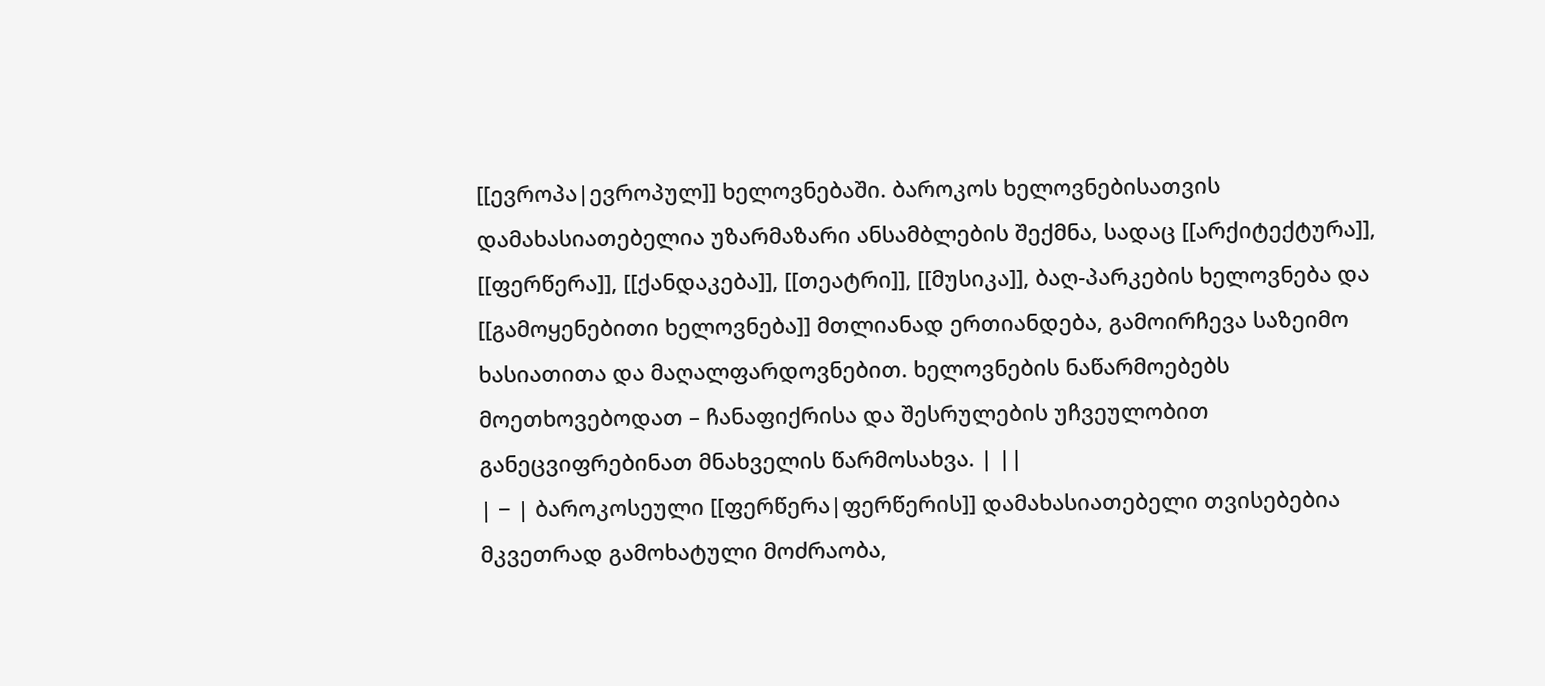[[ევროპა|ევროპულ]] ხელოვნებაში. ბაროკოს ხელოვნებისათვის დამახასიათებელია უზარმაზარი ანსამბლების შექმნა, სადაც [[არქიტექტურა]], [[ფერწერა]], [[ქანდაკება]], [[თეატრი]], [[მუსიკა]], ბაღ-პარკების ხელოვნება და [[გამოყენებითი ხელოვნება]] მთლიანად ერთიანდება, გამოირჩევა საზეიმო ხასიათითა და მაღალფარდოვნებით. ხელოვნების ნაწარმოებებს მოეთხოვებოდათ – ჩანაფიქრისა და შესრულების უჩვეულობით განეცვიფრებინათ მნახველის წარმოსახვა. | ||
| − | ბაროკოსეული [[ფერწერა|ფერწერის]] დამახასიათებელი თვისებებია მკვეთრად გამოხატული მოძრაობა,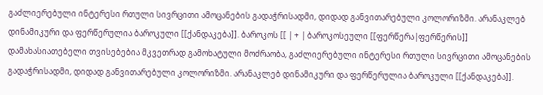გაძლიერებული ინტერესი რთული სივრცითი ამოცანების გადაჭრისადმი, დიდად განვითარებული კოლორიზმი. არანაკლებ დინამიკური და ფერწერულია ბაროკული [[ქანდაკება]]. ბაროკოს [[ | + | ბაროკოსეული [[ფერწერა|ფერწერის]] დამახასიათებელი თვისებებია მკვეთრად გამოხატული მოძრაობა, გაძლიერებული ინტერესი რთული სივრცითი ამოცანების გადაჭრისადმი, დიდად განვითარებული კოლორიზმი. არანაკლებ დინამიკური და ფერწერულია ბაროკული [[ქანდაკება]].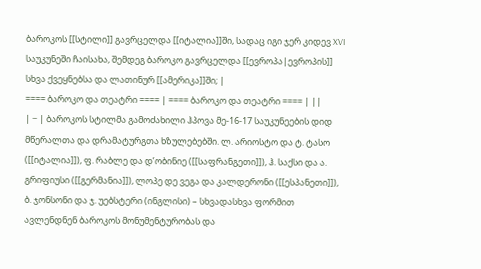ბაროკოს [[სტილი]] გავრცელდა [[იტალია]]ში, სადაც იგი ჯერ კიდევ XVI საუკუნეში ჩაისახა, შემდეგ ბაროკო გავრცელდა [[ევროპა|ევროპის]] სხვა ქვეყნებსა და ლათინურ [[ამერიკა]]ში; |
==== ბაროკო და თეატრი ==== | ==== ბაროკო და თეატრი ==== | ||
| − | ბაროკოს სტილმა გამოძახილი ჰპოვა მე-16-17 საუკუნეების დიდ მწერალთა და დრამატურგთა ხზულებებში. ლ. არიოსტო და ტ. ტასო ([[იტალია]]), ფ. რაბლე და დ’ობინიე ([[საფრანგეთი]]), ჰ. საქსი და ა. გრიფიუსი ([[გერმანია]]), ლოპე დე ვეგა და კალდერონი ([[ესპანეთი]]), ბ. ჯონსონი და ჯ. უებსტერი (ინგლისი) – სხვადასხვა ფორმით ავლენდნენ ბაროკოს მონუმენტურობას და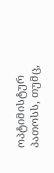ოპტიმისტურ პათოსს, თუმც,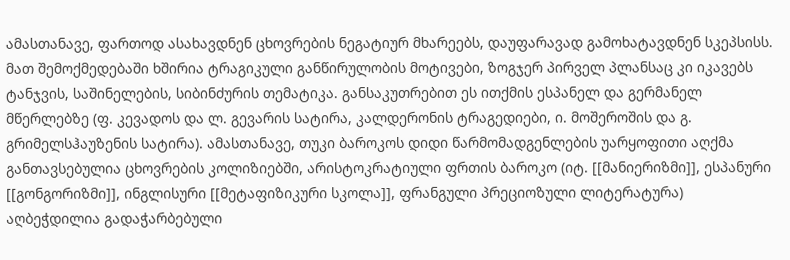ამასთანავე, ფართოდ ასახავდნენ ცხოვრების ნეგატიურ მხარეებს, დაუფარავად გამოხატავდნენ სკეპსისს. მათ შემოქმედებაში ხშირია ტრაგიკული განწირულობის მოტივები, ზოგჯერ პირველ პლანსაც კი იკავებს ტანჯვის, საშინელების, სიბინძურის თემატიკა. განსაკუთრებით ეს ითქმის ესპანელ და გერმანელ მწერლებზე (ფ. კევადოს და ლ. გევარის სატირა, კალდერონის ტრაგედიები, ი. მოშეროშის და გ. გრიმელსჰაუზენის სატირა). ამასთანავე, თუკი ბაროკოს დიდი წარმომადგენლების უარყოფითი აღქმა განთავსებულია ცხოვრების კოლიზიებში, არისტოკრატიული ფრთის ბაროკო (იტ. [[მანიერიზმი]], ესპანური [[გონგორიზმი]], ინგლისური [[მეტაფიზიკური სკოლა]], ფრანგული პრეციოზული ლიტერატურა) აღბეჭდილია გადაჭარბებული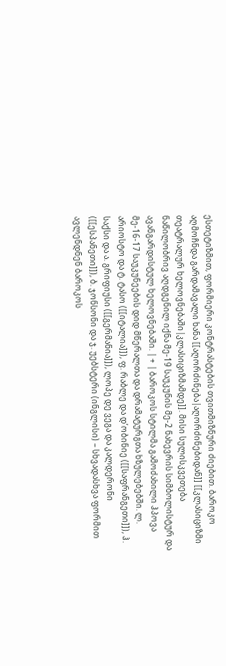ესთეტიზმით, ფორმიერი კონტრასტების თვითმიზნური ძიებით. ბაროკო აღმოჩნდა გარდამავალი ხანა [[აღორძინება|აღორძინებიდან]] [[კლასიციზმი თეატრალურ ხელოვნებაში|კლასიციზმამდე]]. მისი სულისკვეთება ნაწილობრივ აღდგენილ იქნა მე-19 საუკუნის მე-2 ნახევრის სიმბოლისტურ და ავანგარდისტულ ხელოვნებაში. | + | ბაროკოს სტილმა გამოძახილი ჰპოვა მე-16-17 საუკუნეების დიდ მწერალთა და დრამატურგთა ხზულებებში. ლ. არიოსტო და ტ. ტასო ([[იტალია]]), ფ. რაბლე და დ’ობინიე ([[საფრანგეთი]]), ჰ. საქსი და ა. გრიფიუსი ([[გერმანია]]), ლოპე დე ვეგა და კალდერონი ([[ესპანეთი]]), ბ. ჯონსონი და ჯ. უებსტერი (ინგლისი) – სხვადასხვა ფორმით ავლენდნენ ბაროკოს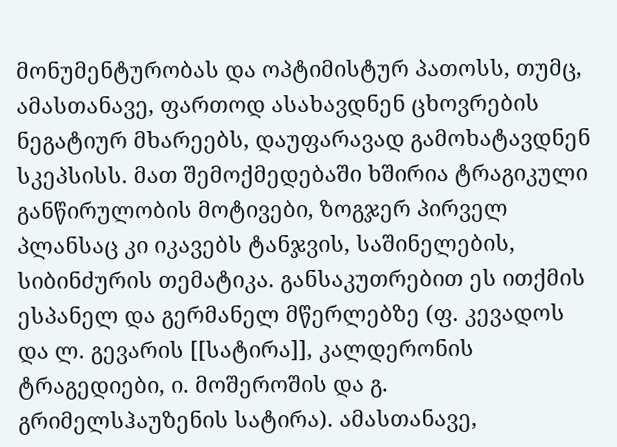მონუმენტურობას და ოპტიმისტურ პათოსს, თუმც, ამასთანავე, ფართოდ ასახავდნენ ცხოვრების ნეგატიურ მხარეებს, დაუფარავად გამოხატავდნენ სკეპსისს. მათ შემოქმედებაში ხშირია ტრაგიკული განწირულობის მოტივები, ზოგჯერ პირველ პლანსაც კი იკავებს ტანჯვის, საშინელების, სიბინძურის თემატიკა. განსაკუთრებით ეს ითქმის ესპანელ და გერმანელ მწერლებზე (ფ. კევადოს და ლ. გევარის [[სატირა]], კალდერონის ტრაგედიები, ი. მოშეროშის და გ. გრიმელსჰაუზენის სატირა). ამასთანავე,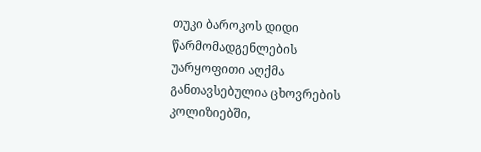თუკი ბაროკოს დიდი წარმომადგენლების უარყოფითი აღქმა განთავსებულია ცხოვრების კოლიზიებში,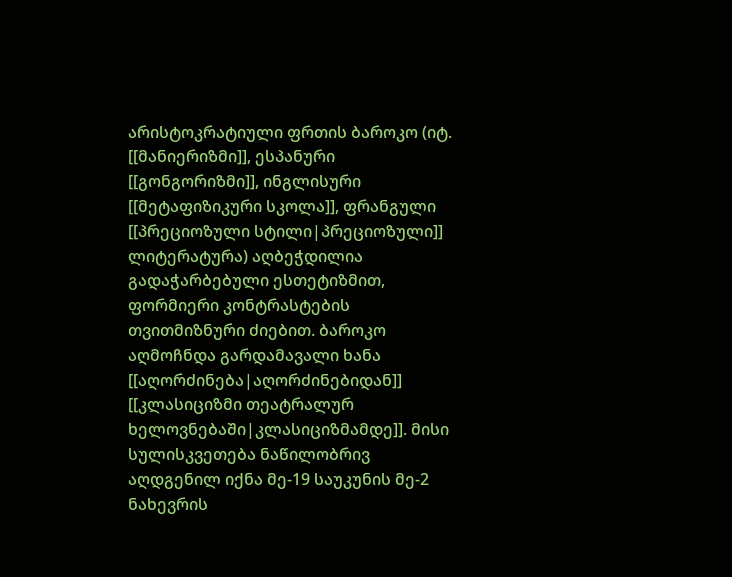არისტოკრატიული ფრთის ბაროკო (იტ. [[მანიერიზმი]], ესპანური [[გონგორიზმი]], ინგლისური [[მეტაფიზიკური სკოლა]], ფრანგული [[პრეციოზული სტილი|პრეციოზული]] ლიტერატურა) აღბეჭდილია გადაჭარბებული ესთეტიზმით, ფორმიერი კონტრასტების თვითმიზნური ძიებით. ბაროკო აღმოჩნდა გარდამავალი ხანა [[აღორძინება|აღორძინებიდან]] [[კლასიციზმი თეატრალურ ხელოვნებაში|კლასიციზმამდე]]. მისი სულისკვეთება ნაწილობრივ აღდგენილ იქნა მე-19 საუკუნის მე-2 ნახევრის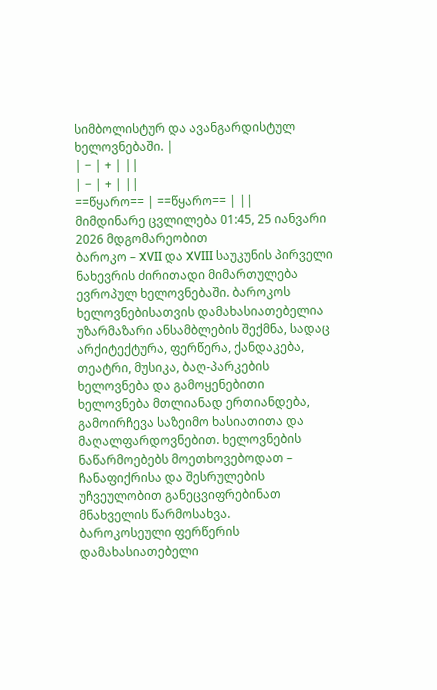სიმბოლისტურ და ავანგარდისტულ ხელოვნებაში. |
| − | + | ||
| − | + | ||
==წყარო== | ==წყარო== | ||
მიმდინარე ცვლილება 01:45, 25 იანვარი 2026 მდგომარეობით
ბაროკო – XVII და XVIII საუკუნის პირველი ნახევრის ძირითადი მიმართულება ევროპულ ხელოვნებაში. ბაროკოს ხელოვნებისათვის დამახასიათებელია უზარმაზარი ანსამბლების შექმნა, სადაც არქიტექტურა, ფერწერა, ქანდაკება, თეატრი, მუსიკა, ბაღ-პარკების ხელოვნება და გამოყენებითი ხელოვნება მთლიანად ერთიანდება, გამოირჩევა საზეიმო ხასიათითა და მაღალფარდოვნებით. ხელოვნების ნაწარმოებებს მოეთხოვებოდათ – ჩანაფიქრისა და შესრულების უჩვეულობით განეცვიფრებინათ მნახველის წარმოსახვა.
ბაროკოსეული ფერწერის დამახასიათებელი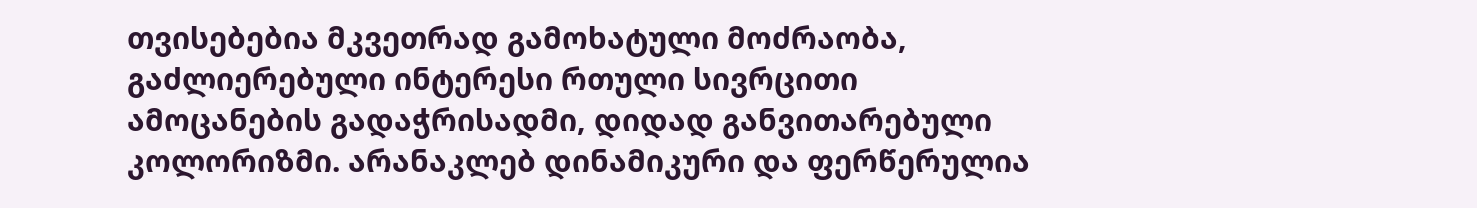თვისებებია მკვეთრად გამოხატული მოძრაობა, გაძლიერებული ინტერესი რთული სივრცითი ამოცანების გადაჭრისადმი, დიდად განვითარებული კოლორიზმი. არანაკლებ დინამიკური და ფერწერულია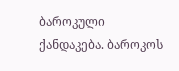ბაროკული ქანდაკება. ბაროკოს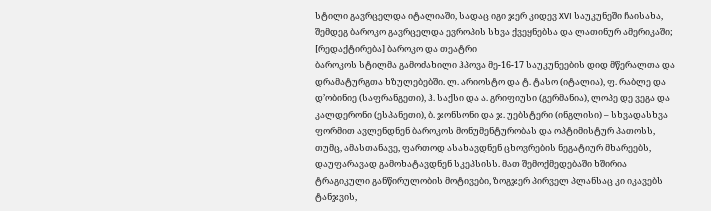სტილი გავრცელდა იტალიაში, სადაც იგი ჯერ კიდევ XVI საუკუნეში ჩაისახა, შემდეგ ბაროკო გავრცელდა ევროპის სხვა ქვეყნებსა და ლათინურ ამერიკაში;
[რედაქტირება] ბაროკო და თეატრი
ბაროკოს სტილმა გამოძახილი ჰპოვა მე-16-17 საუკუნეების დიდ მწერალთა და დრამატურგთა ხზულებებში. ლ. არიოსტო და ტ. ტასო (იტალია), ფ. რაბლე და დ’ობინიე (საფრანგეთი), ჰ. საქსი და ა. გრიფიუსი (გერმანია), ლოპე დე ვეგა და კალდერონი (ესპანეთი), ბ. ჯონსონი და ჯ. უებსტერი (ინგლისი) – სხვადასხვა ფორმით ავლენდნენ ბაროკოს მონუმენტურობას და ოპტიმისტურ პათოსს, თუმც, ამასთანავე, ფართოდ ასახავდნენ ცხოვრების ნეგატიურ მხარეებს, დაუფარავად გამოხატავდნენ სკეპსისს. მათ შემოქმედებაში ხშირია ტრაგიკული განწირულობის მოტივები, ზოგჯერ პირველ პლანსაც კი იკავებს ტანჯვის,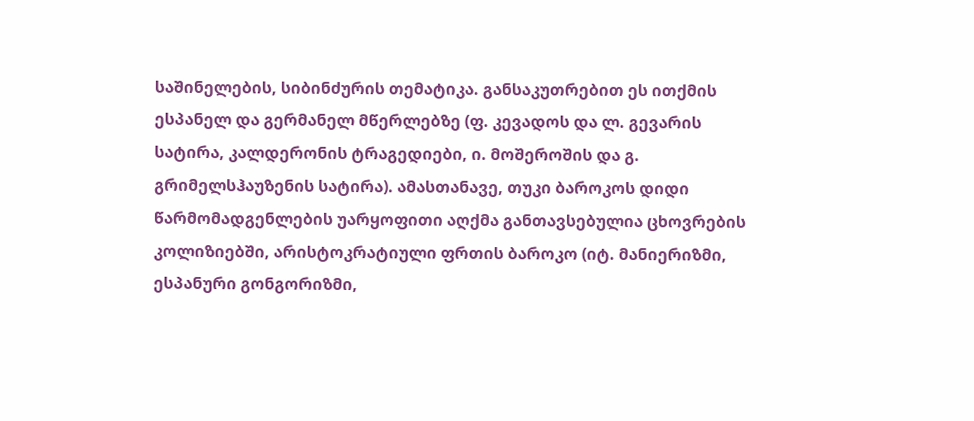საშინელების, სიბინძურის თემატიკა. განსაკუთრებით ეს ითქმის ესპანელ და გერმანელ მწერლებზე (ფ. კევადოს და ლ. გევარის სატირა, კალდერონის ტრაგედიები, ი. მოშეროშის და გ. გრიმელსჰაუზენის სატირა). ამასთანავე, თუკი ბაროკოს დიდი წარმომადგენლების უარყოფითი აღქმა განთავსებულია ცხოვრების კოლიზიებში, არისტოკრატიული ფრთის ბაროკო (იტ. მანიერიზმი, ესპანური გონგორიზმი,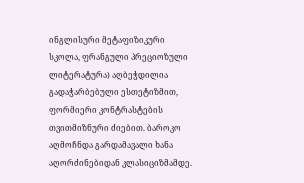ინგლისური მეტაფიზიკური სკოლა, ფრანგული პრეციოზული ლიტერატურა) აღბეჭდილია გადაჭარბებული ესთეტიზმით, ფორმიერი კონტრასტების თვითმიზნური ძიებით. ბაროკო აღმოჩნდა გარდამავალი ხანა აღორძინებიდან კლასიციზმამდე.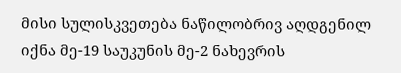მისი სულისკვეთება ნაწილობრივ აღდგენილ იქნა მე-19 საუკუნის მე-2 ნახევრის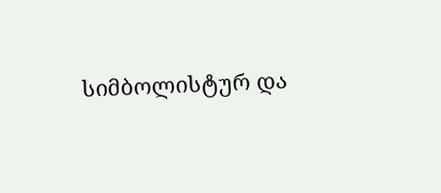სიმბოლისტურ და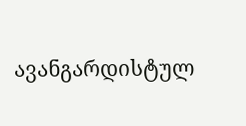ავანგარდისტულ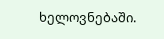ხელოვნებაში.